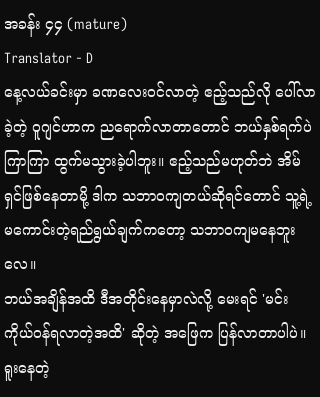အခန်း ၄၄ (mature)
Translator - D
နေ့လယ်ခင်းမှာ ခဏလေးဝင်လာတဲ့ ဧည့်သည်လို ပေါ်လာခဲ့တဲ့ ဝူဂျင်ဟာက ညရောက်လာတာတောင် ဘယ်နှစ်ရက်ပဲကြာကြာ ထွက်မသွားခဲ့ပါဘူး။ ဧည့်သည်မဟုတ်ဘဲ အိမ်ရှင်ဖြစ်နေတာမို့ ဒါက သဘာဝကျတယ်ဆိုရင်တောင် သူ့ရဲ့ မကောင်းတဲ့ရည်ရွယ်ချက်ကတော့ သဘာဝကျမနေဘူးလေ။
ဘယ်အချိန်အထိ ဒီအတိုင်းနေမှာလဲလို့ မေးရင် 'မင်း ကိုယ်ဝန်ရလာတဲ့အထိ' ဆိုတဲ့ အဖြေက ပြန်လာတာပါပဲ။ ရူးနေတဲ့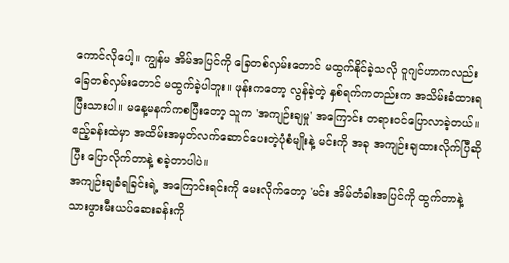ကောင်လိုပေါ့။ ကျွန်မ အိမ်အပြင်ကို ခြေတစ်လှမ်းတောင် မထွက်နိုင်ခဲ့သလို ဝူဂျင်ဟာကလည်း ခြေတစ်လှမ်းတောင် မထွက်ခဲ့ပါဘူး။ ဖုန်းကတော့ လွန်ခဲ့တဲ့ နှစ်ရက်ကတည်းက အသိမ်းခံထားရပြီးသားပါ။ မနေ့မနက်ကစပြီးတော့ သူက 'အကျဉ်းချမှု' အကြောင်း တရားဝင်ပြောလာခဲ့တယ်။ ဧည့်ခန်းထဲမှာ အထိမ်းအမှတ်လက်ဆောင်ပေးတဲ့ပုံစံမျိုးနဲ့ မင်းကို အခု အကျဉ်းချထားလိုက်ပြီဆိုပြီး ပြောလိုက်တာနဲ့ စခဲ့တာပါပဲ။
အကျဉ်းချခံရခြင်းရဲ့ အကြောင်းရင်းကို မေးလိုက်တော့ 'မင်း အိမ်တံခါးအပြင်ကို ထွက်တာနဲ့ သားဖွားမီးယပ်ဆေးခန်းကို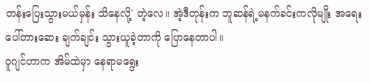တန်းပြေးသွားမယ်မှန်း သိနေလို့' တဲ့လေ။ အဲ့ဒီတုန်းက ဘူဆန်ရဲ့မနက်ခင်းကလိုမျိုး အရေးပေါ်တားဆေး ချက်ချင်း သွားယူခဲ့တာကို ပြောနေတာပါ။
ဝူဂျင်ဟာက အိမ်ထဲမှာ နေရာမရွေး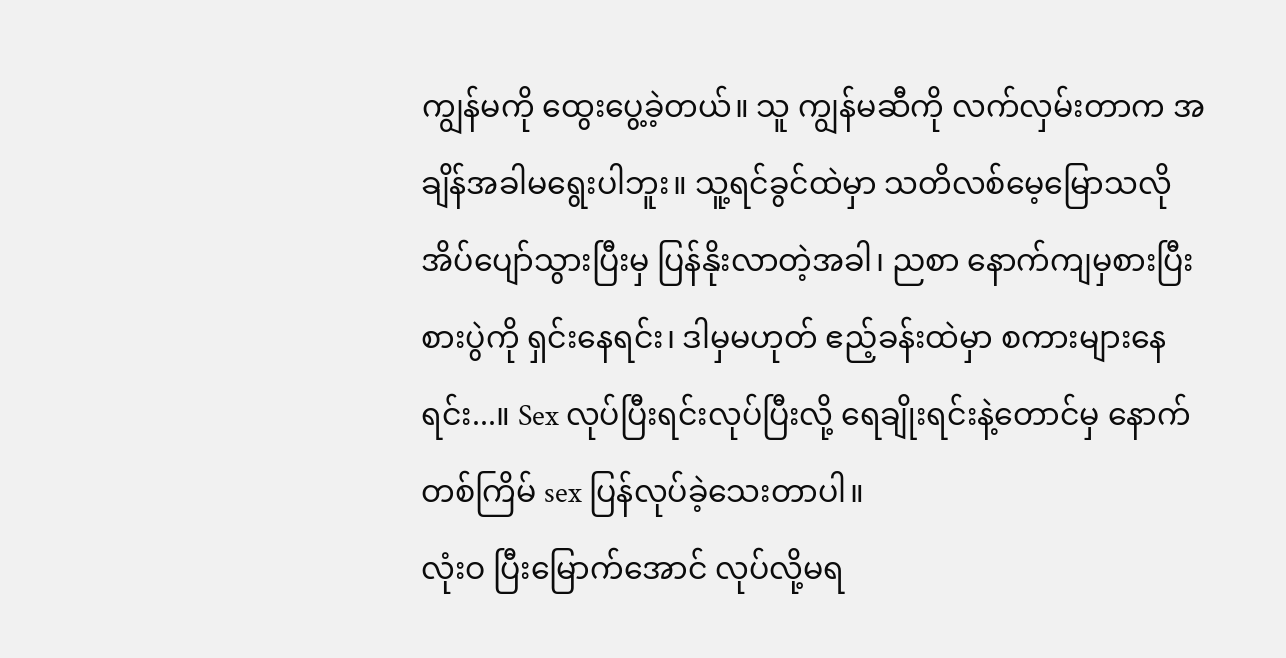ကျွန်မကို ထွေးပွေ့ခဲ့တယ်။ သူ ကျွန်မဆီကို လက်လှမ်းတာက အချိန်အခါမရွေးပါဘူး။ သူ့ရင်ခွင်ထဲမှာ သတိလစ်မေ့မြောသလို အိပ်ပျော်သွားပြီးမှ ပြန်နိုးလာတဲ့အခါ၊ ညစာ နောက်ကျမှစားပြီး စားပွဲကို ရှင်းနေရင်း၊ ဒါမှမဟုတ် ဧည့်ခန်းထဲမှာ စကားများနေရင်း...။ Sex လုပ်ပြီးရင်းလုပ်ပြီးလို့ ရေချိုးရင်းနဲ့တောင်မှ နောက်တစ်ကြိမ် sex ပြန်လုပ်ခဲ့သေးတာပါ။
လုံးဝ ပြီးမြောက်အောင် လုပ်လို့မရ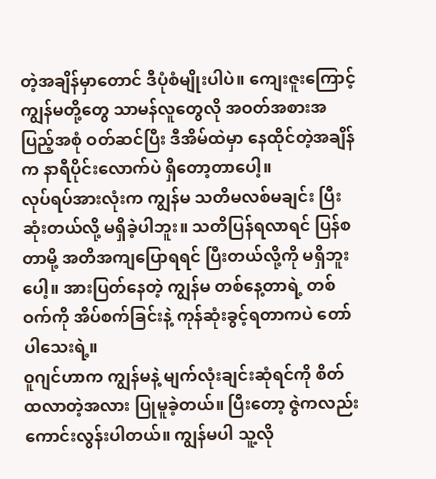တဲ့အချိန်မှာတောင် ဒီပုံစံမျိုးပါပဲ။ ကျေးဇူးကြောင့် ကျွန်မတို့တွေ သာမန်လူတွေလို အဝတ်အစားအပြည့်အစုံ ဝတ်ဆင်ပြီး ဒီအိမ်ထဲမှာ နေထိုင်တဲ့အချိန်က နာရီပိုင်းလောက်ပဲ ရှိတော့တာပေါ့။
လုပ်ရပ်အားလုံးက ကျွန်မ သတိမလစ်မချင်း ပြီးဆုံးတယ်လို့ မရှိခဲ့ပါဘူး။ သတိပြန်ရလာရင် ပြန်စတာမို့ အတိအကျပြောရရင် ပြီးတယ်လို့ကို မရှိဘူးပေါ့။ အားပြတ်နေတဲ့ ကျွန်မ တစ်နေ့တာရဲ့ တစ်ဝက်ကို အိပ်စက်ခြင်းနဲ့ ကုန်ဆုံးခွင့်ရတာကပဲ တော်ပါသေးရဲ့။
ဝူဂျင်ဟာက ကျွန်မနဲ့ မျက်လုံးချင်းဆုံရင်ကို စိတ်ထလာတဲ့အလား ပြုမူခဲ့တယ်။ ပြီးတော့ ဇွဲကလည်း ကောင်းလွန်းပါတယ်။ ကျွန်မပါ သူ့လို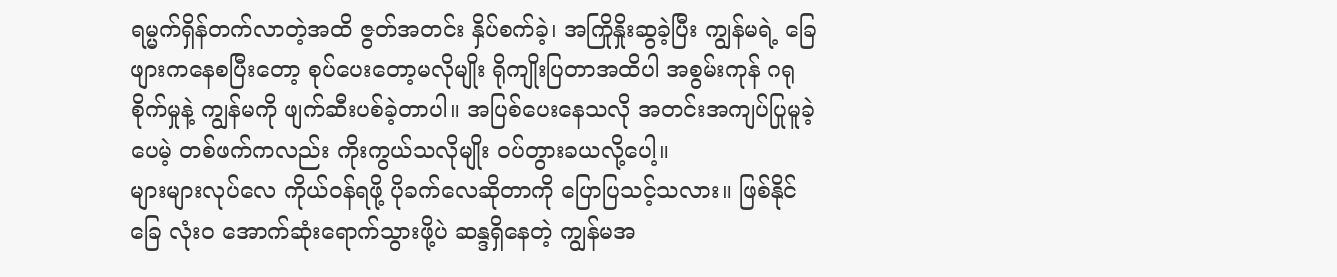ရမ္မက်ရှိန်တက်လာတဲ့အထိ ဇွတ်အတင်း နှိပ်စက်ခဲ့၊ အကြိုနှိုးဆွခဲ့ပြီး ကျွန်မရဲ့ ခြေဖျားကနေစပြီးတော့ စုပ်ပေးတော့မလိုမျိုး ရိုကျိုးပြတာအထိပါ အစွမ်းကုန် ဂရုစိုက်မှုနဲ့ ကျွန်မကို ဖျက်ဆီးပစ်ခဲ့တာပါ။ အပြစ်ပေးနေသလို အတင်းအကျပ်ပြုမူခဲ့ပေမဲ့ တစ်ဖက်ကလည်း ကိုးကွယ်သလိုမျိုး ဝပ်တွားခယလို့ပေါ့။
များများလုပ်လေ ကိုယ်ဝန်ရဖို့ ပိုခက်လေဆိုတာကို ပြောပြသင့်သလား။ ဖြစ်နိုင်ခြေ လုံးဝ အောက်ဆုံးရောက်သွားဖို့ပဲ ဆန္ဒရှိနေတဲ့ ကျွန်မအ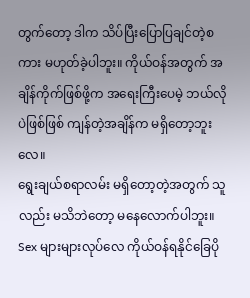တွက်တော့ ဒါက သိပ်ပြီးပြောပြချင်တဲ့စကား မဟုတ်ခဲ့ပါဘူး။ ကိုယ်ဝန်အတွက် အချိန်ကိုက်ဖြစ်ဖို့က အရေးကြီးပေမဲ့ ဘယ်လိုပဲဖြစ်ဖြစ် ကျန်တဲ့အချိန်က မရှိတော့ဘူးလေ။
ရွေးချယ်စရာလမ်း မရှိတော့တဲ့အတွက် သူလည်း မသိဘဲတော့ မနေလောက်ပါဘူး။ Sex များများလုပ်လေ ကိုယ်ဝန်ရနိုင်ခြေပို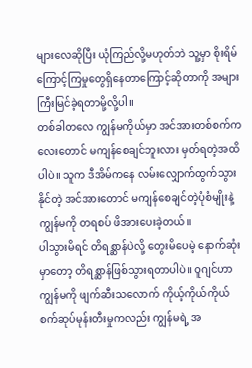များလေဆိုပြီး ယုံကြည်လို့မဟုတ်ဘဲ သူ့မှာ စိုးရိမ်ကြောင့်ကြမှုတွေရှိနေတာကြောင့်ဆိုတာကို အများကြီးမြင်ခဲ့ရတာမို့လို့ပါ။
တစ်ခါတလေ ကျွန်မကိုယ်မှာ အင်အားတစ်စက်ကလေးတောင် မကျန်စေချင်ဘူးလား မှတ်ရတဲ့အထိပါပဲ။ သူက ဒီအိမ်ကနေ လမ်းလျှောက်ထွက်သွားနိုင်တဲ့ အင်အားတောင် မကျန်စေချင်တဲ့ပုံစံမျိုးနဲ့ ကျွန်မကို တရစပ် ဖိအားပေးခဲ့တယ်။
ပါသွားမိရင် တိရစ္ဆာန်ပဲလို့ တွေးမိပေမဲ့ နောက်ဆုံးမှာတော့ တိရစ္ဆာန်ဖြစ်သွားရတာပါပဲ။ ဝူဂျင်ဟာ ကျွန်မကို ဖျက်ဆီးသလောက် ကိုယ့်ကိုယ်ကိုယ် စက်ဆုပ်မုန်းတီးမှုကလည်း ကျွန်မရဲ့ အ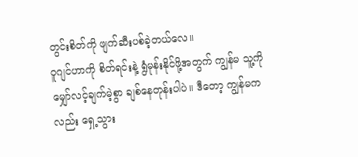တွင်းစိတ်ကို ဖျက်ဆီးပစ်ခဲ့တယ်လေ။
ဝူဂျင်ဟာကို စိတ်ရင်းနဲ့ ရွံမုန်းနိုင်ဖို့အတွက် ကျွန်မ သူ့ကို မျှော်လင့်ချက်မဲ့စွာ ချစ်နေတုန်းပါပဲ။ ဒီတော့ ကျွန်မကလည်း ရှေ့သွား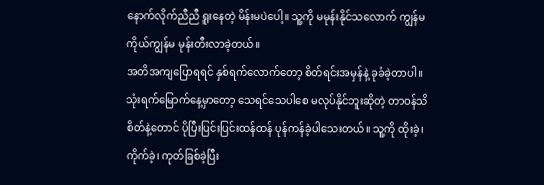နောက်လိုက်ညီညီ ရူးနေတဲ့ မိန်းမပဲပေါ့။ သူ့ကို မမုန်းနိုင်သလောက် ကျွန်မကိုယ်ကျွန်မ မုန်းတီးလာခဲ့တယ်။
အတိအကျပြောရရင် နှစ်ရက်လောက်တော့ စိတ်ရင်းအမှန်နဲ့ ခုခံခဲ့တာပါ။ သုံးရက်မြောက်နေ့မှာတော့ သေရင်သေပါစေ မလုပ်နိုင်ဘူးဆိုတဲ့ တာဝန်သိစိတ်နဲ့တောင် ပိုပြီးပြင်းပြင်းထန်ထန် ပုန်ကန်ခဲ့ပါသေးတယ်။ သူ့ကို ထိုးခဲ့၊ ကိုက်ခဲ့၊ ကုတ်ခြစ်ခဲ့ပြီး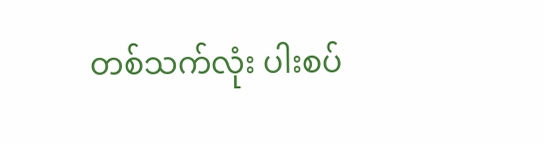တစ်သက်လုံး ပါးစပ်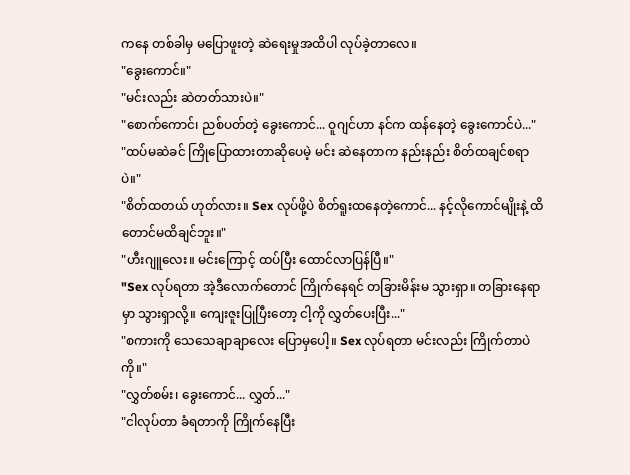ကနေ တစ်ခါမှ မပြောဖူးတဲ့ ဆဲရေးမှုအထိပါ လုပ်ခဲ့တာလေ။
"ခွေးကောင်။"
"မင်းလည်း ဆဲတတ်သားပဲ။"
"စောက်ကောင်၊ ညစ်ပတ်တဲ့ ခွေးကောင်... ဝူဂျင်ဟာ နင်က ထန်နေတဲ့ ခွေးကောင်ပဲ..."
"ထပ်မဆဲခင် ကြိုပြောထားတာဆိုပေမဲ့ မင်း ဆဲနေတာက နည်းနည်း စိတ်ထချင်စရာပဲ။"
"စိတ်ထတယ် ဟုတ်လား။ Sex လုပ်ဖို့ပဲ စိတ်ရူးထနေတဲ့ကောင်... နင့်လိုကောင်မျိုးနဲ့ ထိတောင်မထိချင်ဘူး။"
"ဟီးဂျူလေး။ မင်းကြောင့် ထပ်ပြီး ထောင်လာပြန်ပြီ။"
"Sex လုပ်ရတာ အဲ့ဒီလောက်တောင် ကြိုက်နေရင် တခြားမိန်းမ သွားရှာ။ တခြားနေရာမှာ သွားရှာလို့။ ကျေးဇူးပြုပြီးတော့ ငါ့ကို လွှတ်ပေးပြီး..."
"စကားကို သေသေချာချာလေး ပြောမှပေါ့။ Sex လုပ်ရတာ မင်းလည်း ကြိုက်တာပဲကို။"
"လွှတ်စမ်း၊ ခွေးကောင်... လွှတ်..."
"ငါလုပ်တာ ခံရတာကို ကြိုက်နေပြီး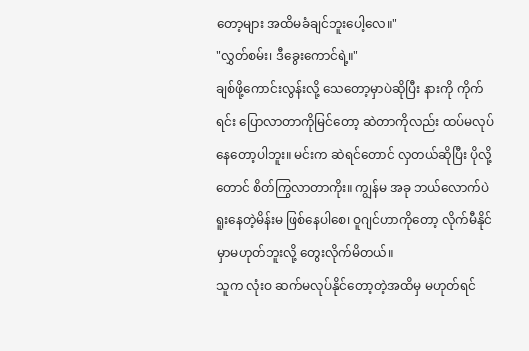တော့များ အထိမခံချင်ဘူးပေါ့လေ။"
"လွှတ်စမ်း၊ ဒီခွေးကောင်ရဲ့။"
ချစ်ဖို့ကောင်းလွန်းလို့ သေတော့မှာပဲဆိုပြီး နားကို ကိုက်ရင်း ပြောလာတာကိုမြင်တော့ ဆဲတာကိုလည်း ထပ်မလုပ်နေတော့ပါဘူး။ မင်းက ဆဲရင်တောင် လှတယ်ဆိုပြီး ပိုလို့တောင် စိတ်ကြွလာတာကိုး။ ကျွန်မ အခု ဘယ်လောက်ပဲ ရူးနေတဲ့မိန်းမ ဖြစ်နေပါစေ၊ ဝူဂျင်ဟာကိုတော့ လိုက်မီနိုင်မှာမဟုတ်ဘူးလို့ တွေးလိုက်မိတယ်။
သူက လုံးဝ ဆက်မလုပ်နိုင်တော့တဲ့အထိမှ မဟုတ်ရင်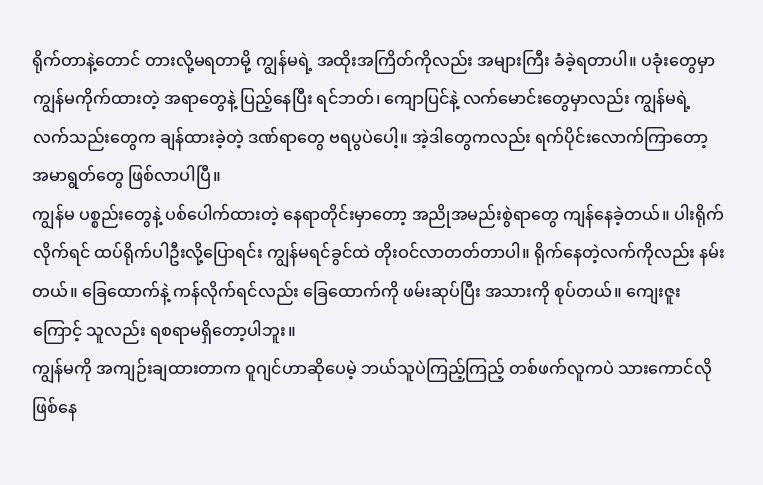ရိုက်တာနဲ့တောင် တားလို့မရတာမို့ ကျွန်မရဲ့ အထိုးအကြိတ်ကိုလည်း အများကြီး ခံခဲ့ရတာပါ။ ပခုံးတွေမှာ ကျွန်မကိုက်ထားတဲ့ အရာတွေနဲ့ ပြည့်နေပြီး ရင်ဘတ်၊ ကျောပြင်နဲ့ လက်မောင်းတွေမှာလည်း ကျွန်မရဲ့လက်သည်းတွေက ချန်ထားခဲ့တဲ့ ဒဏ်ရာတွေ ဗရပွပဲပေါ့။ အဲ့ဒါတွေကလည်း ရက်ပိုင်းလောက်ကြာတော့ အမာရွတ်တွေ ဖြစ်လာပါပြီ။
ကျွန်မ ပစ္စည်းတွေနဲ့ ပစ်ပေါက်ထားတဲ့ နေရာတိုင်းမှာတော့ အညိုအမည်းစွဲရာတွေ ကျန်နေခဲ့တယ်။ ပါးရိုက်လိုက်ရင် ထပ်ရိုက်ပါဦးလို့ပြောရင်း ကျွန်မရင်ခွင်ထဲ တိုးဝင်လာတတ်တာပါ။ ရိုက်နေတဲ့လက်ကိုလည်း နမ်းတယ်။ ခြေထောက်နဲ့ ကန်လိုက်ရင်လည်း ခြေထောက်ကို ဖမ်းဆုပ်ပြီး အသားကို စုပ်တယ်။ ကျေးဇူးကြောင့် သူလည်း ရစရာမရှိတော့ပါဘူး။
ကျွန်မကို အကျဉ်းချထားတာက ဝူဂျင်ဟာဆိုပေမဲ့ ဘယ်သူပဲကြည့်ကြည့် တစ်ဖက်လူကပဲ သားကောင်လို ဖြစ်နေ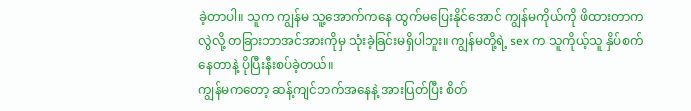ခဲ့တာပါ။ သူက ကျွန်မ သူ့အောက်ကနေ ထွက်မပြေးနိုင်အောင် ကျွန်မကိုယ်ကို ဖိထားတာကလွဲလို့ တခြားဘာအင်အားကိုမှ သုံးခဲ့ခြင်းမရှိပါဘူး။ ကျွန်မတို့ရဲ့ sex က သူကိုယ့်သူ နှိပ်စက်နေတာနဲ့ ပိုပြီးနီးစပ်ခဲ့တယ်။
ကျွန်မကတော့ ဆန့်ကျင်ဘက်အနေနဲ့ အားပြတ်ပြီး စိတ်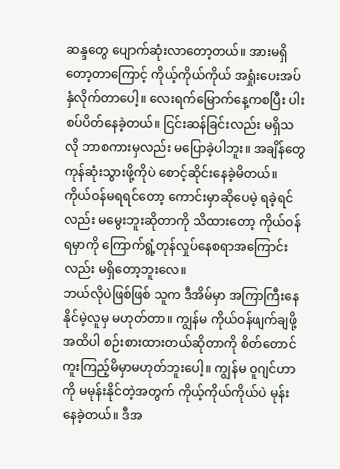ဆန္ဒတွေ ပျောက်ဆုံးလာတော့တယ်။ အားမရှိတော့တာကြောင့် ကိုယ့်ကိုယ်ကိုယ် အရှုံးပေးအပ်နှံလိုက်တာပေါ့။ လေးရက်မြောက်နေ့ကစပြီး ပါးစပ်ပိတ်နေခဲ့တယ်။ ငြင်းဆန်ခြင်းလည်း မရှိသလို ဘာစကားမှလည်း မပြောခဲ့ပါဘူး။ အချိန်တွေ ကုန်ဆုံးသွားဖို့ကိုပဲ စောင့်ဆိုင်းနေခဲ့မိတယ်။ ကိုယ်ဝန်မရရင်တော့ ကောင်းမှာဆိုပေမဲ့ ရခဲ့ရင်လည်း မမွေးဘူးဆိုတာကို သိထားတော့ ကိုယ်ဝန်ရမှာကို ကြောက်ရွံ့တုန်လှုပ်နေစရာအကြောင်းလည်း မရှိတော့ဘူးလေ။
ဘယ်လိုပဲဖြစ်ဖြစ် သူက ဒီအိမ်မှာ အကြာကြီးနေနိုင်မဲ့လူမှ မဟုတ်တာ။ ကျွန်မ ကိုယ်ဝန်ဖျက်ချဖို့အထိပါ စဉ်းစားထားတယ်ဆိုတာကို စိတ်တောင်ကူးကြည့်မိမှာမဟုတ်ဘူးပေါ့။ ကျွန်မ ဝူဂျင်ဟာကို မမုန်းနိုင်တဲ့အတွက် ကိုယ့်ကိုယ်ကိုယ်ပဲ မုန်းနေခဲ့တယ်။ ဒီအ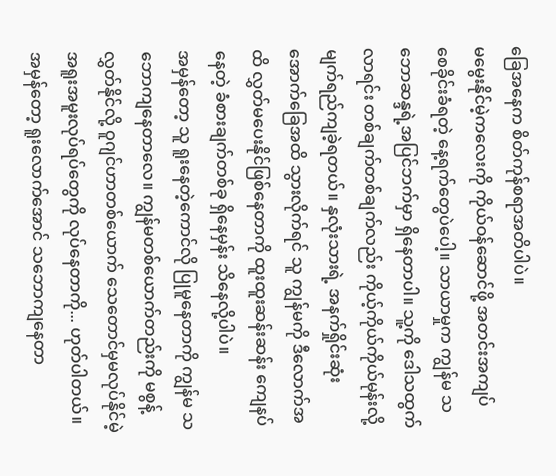ခြေအနေက စိတ်ကုန်စရာအတိပါပဲ။
မမွေးနိုင်မဲ့ကလေးကို ကိုယ်ဝန်ဆောင်ဖို့ အတင်းအကျပ် စေခိုင်းခံရတဲ့ နေ့ရက်တွေပဲပေါ့။ သာယာမှုက ကျွန်မ သဘောဆန္ဒရဲ့အပြင်ဘက်မှာ ရှိနေတာပါ။ သူ့ကို ဒေါသထွက်လာရင်း တစ်ချက်တစ်ချက်လည်း ကိုယ့်ကိုယ်ကိုယ်မုန်းလို့ မျက်ရည်ကျခဲ့ရတယ်။ နှလုံးသားရဲ့ အနက်ရှိုင်းဆုံး အောက်ခြေအထိ သွားလိုက်ရင် သူ ကျွန်မကို ဒီလောက်အထိ လွှတ်မပေးနိုင်ဖြစ်နေတာကို ထူးထူးဆန်းဆန်း ကျေနပ်နေတဲ့ ခံစားချက်တစ်ခု ရှိနေမှန်း သိနေလို့ပါပဲ။
အမှန်တော့ သူ ရူးနေတဲ့ကောင်လို ပြုမူနေတာကို ကျွန်မ သဘောကျနေတာလေ။ ကျွန်မတစ်ယောက်တည်းကို မစွန့်လွှတ်နိုင်လို့ ဝူဂျင်ဟာတစ်ယောက် သေတောင်မှမလုပ်နိုင်မဲ့ အရူးအမူးလုပ်ရပ်တွေကို လုပ်နေတာကို... ဟုတ်ပါတယ်။ အမှန်တော့ ရူးလောက်အောင် သဘောကျနေတာ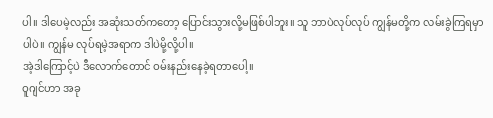ပါ။ ဒါပေမဲ့လည်း အဆုံးသတ်ကတော့ ပြောင်းသွားလို့မဖြစ်ပါဘူး။ သူ ဘာပဲလုပ်လုပ် ကျွန်မတို့က လမ်းခွဲကြရမှာပါပဲ။ ကျွန်မ လုပ်ရမဲ့အရာက ဒါပဲမို့လို့ပါ။
အဲ့ဒါကြောင့်ပဲ ဒီလောက်တောင် ဝမ်းနည်းနေခဲ့ရတာပေါ့။
ဝူဂျင်ဟာ အခု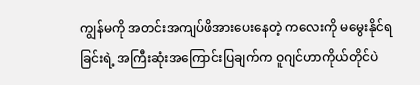ကျွန်မကို အတင်းအကျပ်ဖိအားပေးနေတဲ့ ကလေးကို မမွေးနိုင်ရခြင်းရဲ့ အကြီးဆုံးအကြောင်းပြချက်က ဝူဂျင်ဟာကိုယ်တိုင်ပဲ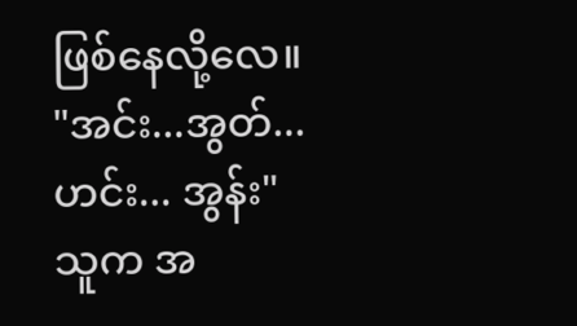ဖြစ်နေလို့လေ။
"အင်း...အွတ်... ဟင်း... အွန်း"
သူက အ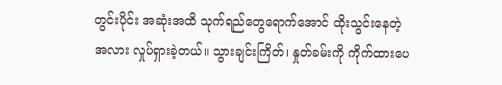တွင်းပိုင်း အဆုံးအထိ သုက်ရည်တွေရောက်အောင် ထိုးသွင်းနေတဲ့အလား လှုပ်ရှားခဲ့တယ်။ သွားချင်းကြိတ်၊ နှုတ်ခမ်းကို ကိုက်ထားပေ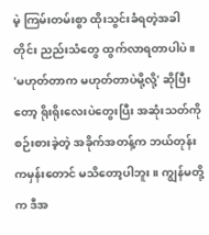မဲ့ ကြမ်းတမ်းစွာ ထိုးသွင်းခံရတဲ့အခါတိုင်း ညည်းသံတွေ ထွက်လာရတာပါပဲ။
'မဟုတ်တာက မဟုတ်တာပဲမို့လို့' ဆိုပြီးတော့ ရိုးရိုးလေးပဲတွေးပြီး အဆုံးသတ်ကို စဉ်းစားခဲ့တဲ့ အခိုက်အတန့်က ဘယ်တုန်းကမှန်းတောင် မသိတော့ပါဘူး။ ကျွန်မတို့က ဒီအ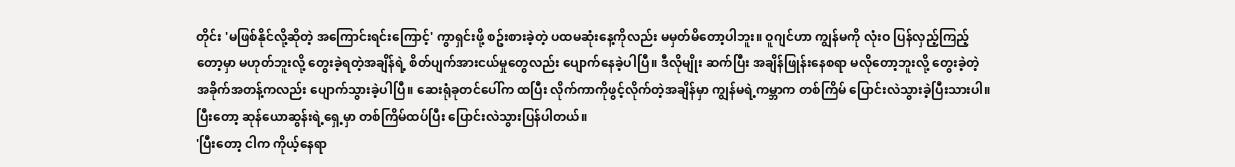တိုင်း 'မဖြစ်နိုင်လို့ဆိုတဲ့ အကြောင်းရင်းကြောင့်' ကွာရှင်းဖို့ စဥ်းစားခဲ့တဲ့ ပထမဆုံးနေ့ကိုလည်း မမှတ်မိတော့ပါဘူး။ ဝူဂျင်ဟာ ကျွန်မကို လုံးဝ ပြန်လှည့်ကြည့်တော့မှာ မဟုတ်ဘူးလို့ တွေးခဲ့ရတဲ့အချိန်ရဲ့ စိတ်ပျက်အားငယ်မှုတွေလည်း ပျောက်နေခဲ့ပါပြီ။ ဒီလိုမျိုး ဆက်ပြီး အချိန်ဖြုန်းနေစရာ မလိုတော့ဘူးလို့ တွေးခဲ့တဲ့ အခိုက်အတန့်ကလည်း ပျောက်သွားခဲ့ပါပြီ။ ဆေးရုံခုတင်ပေါ်က ထပြီး လိုက်ကာကိုဖွင့်လိုက်တဲ့အချိန်မှာ ကျွန်မရဲ့ကမ္ဘာက တစ်ကြိမ် ပြောင်းလဲသွားခဲ့ပြီးသားပါ။
ပြီးတော့ ဆုန်ယောဆွန်းရဲ့ရှေ့မှာ တစ်ကြိမ်ထပ်ပြီး ပြောင်းလဲသွားပြန်ပါတယ်။
'ပြီးတော့ ငါက ကိုယ့်နေရာ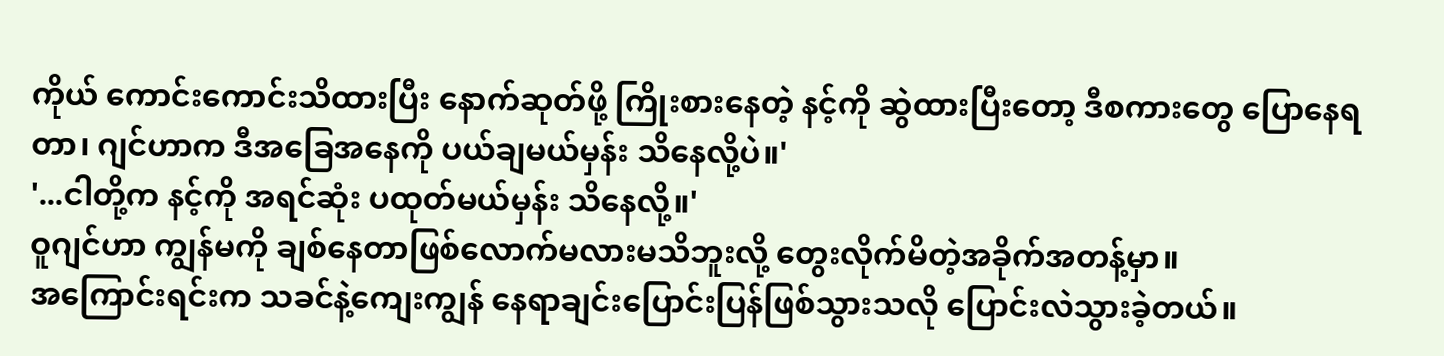ကိုယ် ကောင်းကောင်းသိထားပြီး နောက်ဆုတ်ဖို့ ကြိုးစားနေတဲ့ နင့်ကို ဆွဲထားပြီးတော့ ဒီစကားတွေ ပြောနေရတာ၊ ဂျင်ဟာက ဒီအခြေအနေကို ပယ်ချမယ်မှန်း သိနေလို့ပဲ။'
'...ငါတို့က နင့်ကို အရင်ဆုံး ပထုတ်မယ်မှန်း သိနေလို့။'
ဝူဂျင်ဟာ ကျွန်မကို ချစ်နေတာဖြစ်လောက်မလားမသိဘူးလို့ တွေးလိုက်မိတဲ့အခိုက်အတန့်မှာ။
အကြောင်းရင်းက သခင်နဲ့ကျေးကျွန် နေရာချင်းပြောင်းပြန်ဖြစ်သွားသလို ပြောင်းလဲသွားခဲ့တယ်။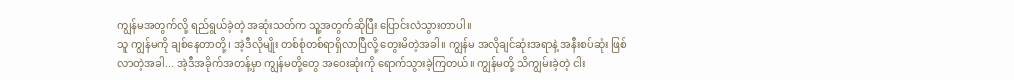ကျွန်မအတွက်လို့ ရည်ရွယ်ခဲ့တဲ့ အဆုံးသတ်က သူ့အတွက်ဆိုပြီး ပြောင်းလဲသွားတာပါ။
သူ ကျွန်မကို ချစ်နေတာတို့၊ အဲ့ဒီလိုမျိုး တစ်စုံတစ်ရာရှိလာပြီလို့ တွေးမိတဲ့အခါ။ ကျွန်မ အလိုချင်ဆုံးအရာနဲ့ အနီးစပ်ဆုံး ဖြစ်လာတဲ့အခါ... အဲ့ဒီအခိုက်အတန့်မှာ ကျွန်မတို့တွေ အဝေးဆုံးကို ရောက်သွားခဲ့ကြတယ်။ ကျွန်မတို့ သိကျွမ်းခဲ့တဲ့ ငါး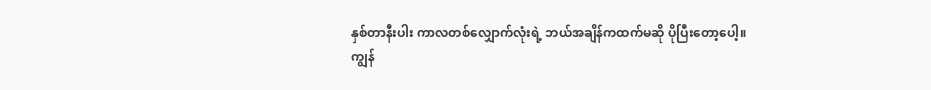နှစ်တာနီးပါး ကာလတစ်လျှောက်လုံးရဲ့ ဘယ်အချိန်ကထက်မဆို ပိုပြီးတော့ပေါ့။
ကျွန်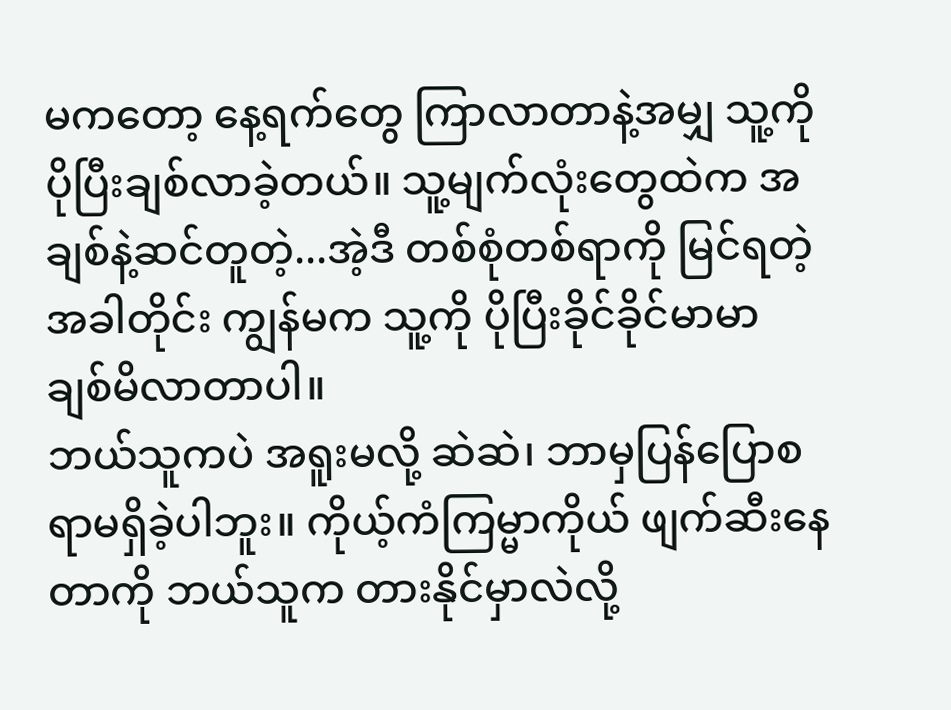မကတော့ နေ့ရက်တွေ ကြာလာတာနဲ့အမျှ သူ့ကို ပိုပြီးချစ်လာခဲ့တယ်။ သူ့မျက်လုံးတွေထဲက အချစ်နဲ့ဆင်တူတဲ့...အဲ့ဒီ တစ်စုံတစ်ရာကို မြင်ရတဲ့အခါတိုင်း ကျွန်မက သူ့ကို ပိုပြီးခိုင်ခိုင်မာမာ ချစ်မိလာတာပါ။
ဘယ်သူကပဲ အရူးမလို့ ဆဲဆဲ၊ ဘာမှပြန်ပြောစရာမရှိခဲ့ပါဘူး။ ကိုယ့်ကံကြမ္မာကိုယ် ဖျက်ဆီးနေတာကို ဘယ်သူက တားနိုင်မှာလဲလို့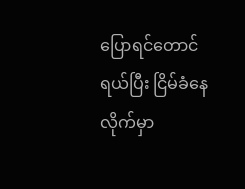ပြောရင်တောင် ရယ်ပြီး ငြိမ်ခံနေလိုက်မှာ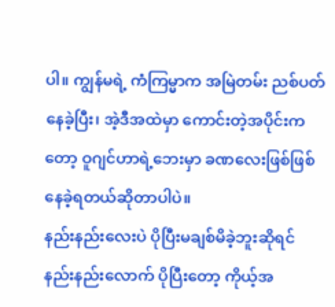ပါ။ ကျွန်မရဲ့ ကံကြမ္မာက အမြဲတမ်း ညစ်ပတ်နေခဲ့ပြီး၊ အဲ့ဒီအထဲမှာ ကောင်းတဲ့အပိုင်းကတော့ ဝူဂျင်ဟာရဲ့ဘေးမှာ ခဏလေးဖြစ်ဖြစ် နေခဲ့ရတယ်ဆိုတာပါပဲ။
နည်းနည်းလေးပဲ ပိုပြီးမချစ်မိခဲ့ဘူးဆိုရင် နည်းနည်းလောက် ပိုပြီးတော့ ကိုယ့်အ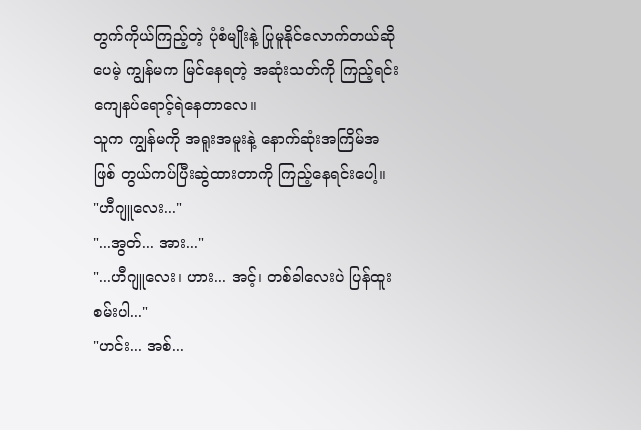တွက်ကိုယ်ကြည့်တဲ့ ပုံစံမျိုးနဲ့ ပြုမူနိုင်လောက်တယ်ဆိုပေမဲ့ ကျွန်မက မြင်နေရတဲ့ အဆုံးသတ်ကို ကြည့်ရင်း ကျေနပ်ရောင့်ရဲနေတာလေ။
သူက ကျွန်မကို အရူးအမူးနဲ့ နောက်ဆုံးအကြိမ်အဖြစ် တွယ်ကပ်ပြီးဆွဲထားတာကို ကြည့်နေရင်းပေါ့။
"ဟီဂျူလေး..."
"...အွတ်... အား..."
"...ဟီဂျူလေး၊ ဟား... အင့်၊ တစ်ခါလေးပဲ ပြန်ထူးစမ်းပါ..."
"ဟင်း... အစ်...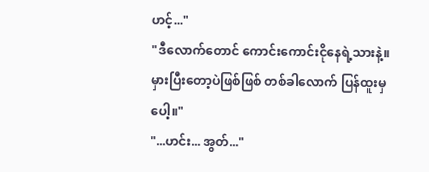ဟင့်..."
"ဒီလောက်တောင် ကောင်းကောင်းငိုနေရဲ့သားနဲ့။ မှားပြီးတော့ပဲဖြစ်ဖြစ် တစ်ခါလောက် ပြန်ထူးမှပေါ့။"
"...ဟင်း... အွတ်..."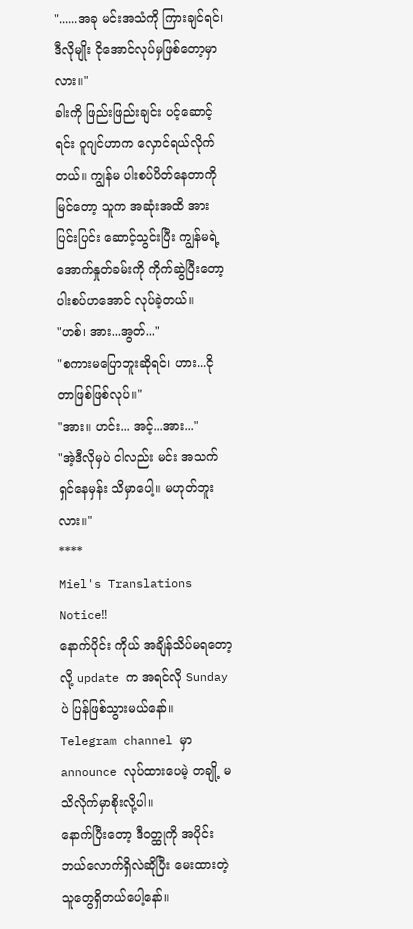"......အခု မင်းအသံကို ကြားချင်ရင်၊ ဒီလိုမျိုး ငိုအောင်လုပ်မှဖြစ်တော့မှာလား။"
ခါးကို ဖြည်းဖြည်းချင်း ပင့်ဆောင့်ရင်း ဝူဂျင်ဟာက လှောင်ရယ်လိုက်တယ်။ ကျွန်မ ပါးစပ်ပိတ်နေတာကိုမြင်တော့ သူက အဆုံးအထိ အားပြင်းပြင်း ဆောင့်သွင်းပြီး ကျွန်မရဲ့ အောက်နှုတ်ခမ်းကို ကိုက်ဆွဲပြီးတော့ ပါးစပ်ဟအောင် လုပ်ခဲ့တယ်။
"ဟစ်၊ အား...အွတ်..."
"စကားမပြောဘူးဆိုရင်၊ ဟား...ငိုတာဖြစ်ဖြစ်လုပ်။"
"အား။ ဟင်း... အင့်...အား..."
"အဲ့ဒီလိုမှပဲ ငါလည်း မင်း အသက်ရှင်နေမှန်း သိမှာပေါ့။ မဟုတ်ဘူးလား။"
****
Miel's Translations
Notice‼
နောက်ပိုင်း ကိုယ် အချိန်သိပ်မရတော့လို့ update က အရင်လို Sunday ပဲ ပြန်ဖြစ်သွားမယ်နော်။
Telegram channel မှာ announce လုပ်ထားပေမဲ့ တချို့ မသိလိုက်မှာစိုးလို့ပါ။
နောက်ပြီးတော့ ဒီဝတ္ထုကို အပိုင်းဘယ်လောက်ရှိလဲဆိုပြီး မေးထားတဲ့သူတွေရှိတယ်ပေါ့နော်။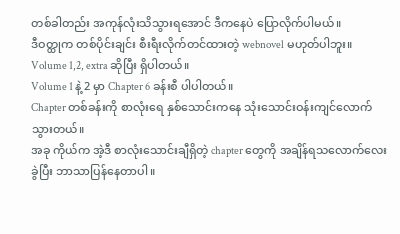တစ်ခါတည်း အကုန်လုံးသိသွားရအောင် ဒီကနေပဲ ပြောလိုက်ပါမယ်။
ဒီဝတ္ထုက တစ်ပိုင်းချင်း စီးရီးလိုက်တင်ထားတဲ့ webnovel မဟုတ်ပါဘူး။
Volume 1,2, extra ဆိုပြီး ရှိပါတယ်။
Volume 1 နဲ့ 2 မှာ Chapter 6 ခန်းစီ ပါပါတယ်။
Chapter တစ်ခန်းကို စာလုံးရေ နှစ်သောင်းကနေ သုံးသောင်းဝန်းကျင်လောက်သွားတယ်။
အခု ကိုယ်က အဲ့ဒီ စာလုံးသောင်းချီရှိတဲ့ chapter တွေကို အချိန်ရသလောက်လေး ခွဲပြီး ဘာသာပြန်နေတာပါ။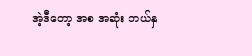အဲ့ဒီတော့ အစ အဆုံး ဘယ်နှ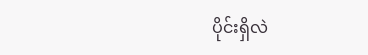ပိုင်းရှိလဲ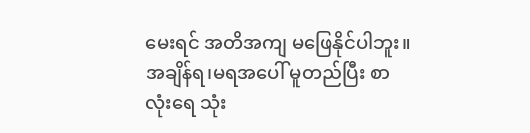မေးရင် အတိအကျ မဖြေနိုင်ပါဘူး။
အချိန်ရ၊မရအပေါ် မူတည်ပြီး စာလုံးရေ သုံး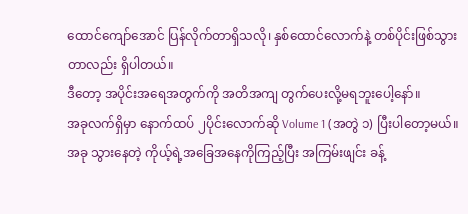ထောင်ကျော်အောင် ပြန်လိုက်တာရှိသလို၊ နှစ်ထောင်လောက်နဲ့ တစ်ပိုင်းဖြစ်သွားတာလည်း ရှိပါတယ်။
ဒီတော့ အပိုင်းအရေအတွက်ကို အတိအကျ တွက်ပေးလို့မရဘူးပေါ့နော်။
အခုလက်ရှိမှာ နောက်ထပ် ၂ပိုင်းလောက်ဆို Volume 1 (အတွဲ ၁) ပြီးပါတော့မယ်။
အခု သွားနေတဲ့ ကိုယ့်ရဲ့အခြေအနေကိုကြည့်ပြီး အကြမ်းဖျင်း ခန့်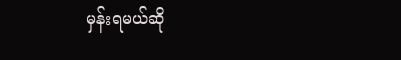မှန်းရမယ်ဆို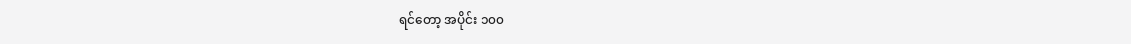ရင်တော့ အပိုင်း ၁၀၀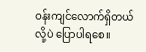ဝန်းကျင်လောက်ရှိတယ်လို့ပဲ ပြောပါရစေ။